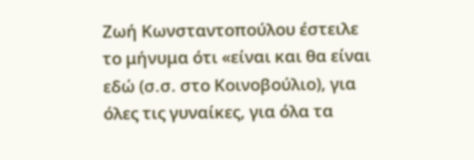Ζωή Κωνσταντοπούλου έστειλε το μήνυμα ότι «είναι και θα είναι εδώ (σ.σ. στο Κοινοβούλιο), για όλες τις γυναίκες, για όλα τα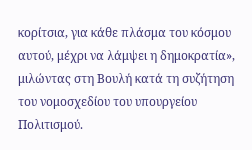κορίτσια, για κάθε πλάσμα του κόσμου αυτού, μέχρι να λάμψει η δημοκρατία», μιλώντας στη Βουλή κατά τη συζήτηση του νομοσχεδίου του υπουργείου Πολιτισμού.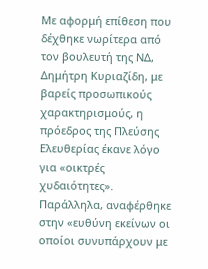Με αφορμή επίθεση που δέχθηκε νωρίτερα από τον βουλευτή της ΝΔ, Δημήτρη Κυριαζίδη, με βαρείς προσωπικούς χαρακτηρισμούς, η πρόεδρος της Πλεύσης Ελευθερίας έκανε λόγο για «οικτρές χυδαιότητες». Παράλληλα, αναφέρθηκε στην «ευθύνη εκείνων οι οποίοι συνυπάρχουν με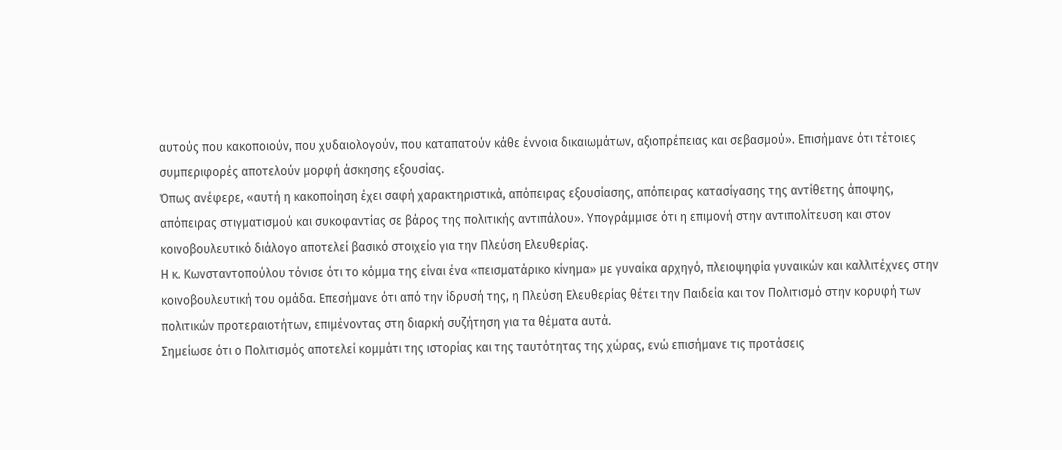αυτούς που κακοποιούν, που χυδαιολογούν, που καταπατούν κάθε έννοια δικαιωμάτων, αξιοπρέπειας και σεβασμού». Επισήμανε ότι τέτοιες συμπεριφορές αποτελούν μορφή άσκησης εξουσίας.
Όπως ανέφερε, «αυτή η κακοποίηση έχει σαφή χαρακτηριστικά, απόπειρας εξουσίασης, απόπειρας κατασίγασης της αντίθετης άποψης, απόπειρας στιγματισμού και συκοφαντίας σε βάρος της πολιτικής αντιπάλου». Υπογράμμισε ότι η επιμονή στην αντιπολίτευση και στον κοινοβουλευτικό διάλογο αποτελεί βασικό στοιχείο για την Πλεύση Ελευθερίας.
Η κ. Κωνσταντοπούλου τόνισε ότι το κόμμα της είναι ένα «πεισματάρικο κίνημα» με γυναίκα αρχηγό, πλειοψηφία γυναικών και καλλιτέχνες στην κοινοβουλευτική του ομάδα. Επεσήμανε ότι από την ίδρυσή της, η Πλεύση Ελευθερίας θέτει την Παιδεία και τον Πολιτισμό στην κορυφή των πολιτικών προτεραιοτήτων, επιμένοντας στη διαρκή συζήτηση για τα θέματα αυτά.
Σημείωσε ότι ο Πολιτισμός αποτελεί κομμάτι της ιστορίας και της ταυτότητας της χώρας, ενώ επισήμανε τις προτάσεις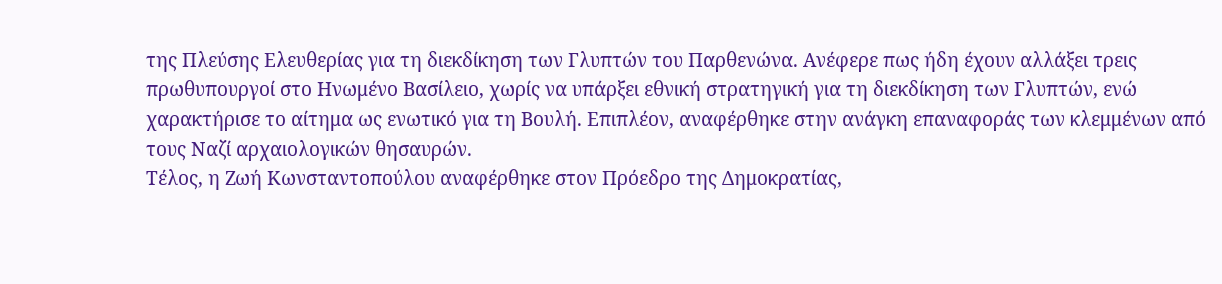της Πλεύσης Ελευθερίας για τη διεκδίκηση των Γλυπτών του Παρθενώνα. Ανέφερε πως ήδη έχουν αλλάξει τρεις πρωθυπουργοί στο Ηνωμένο Βασίλειο, χωρίς να υπάρξει εθνική στρατηγική για τη διεκδίκηση των Γλυπτών, ενώ χαρακτήρισε το αίτημα ως ενωτικό για τη Βουλή. Επιπλέον, αναφέρθηκε στην ανάγκη επαναφοράς των κλεμμένων από τους Ναζί αρχαιολογικών θησαυρών.
Τέλος, η Ζωή Κωνσταντοπούλου αναφέρθηκε στον Πρόεδρο της Δημοκρατίας,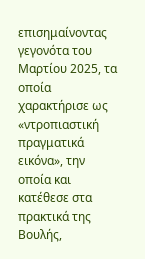επισημαίνοντας γεγονότα του Μαρτίου 2025, τα οποία χαρακτήρισε ως «ντροπιαστική πραγματικά εικόνα», την οποία και κατέθεσε στα πρακτικά της Βουλής,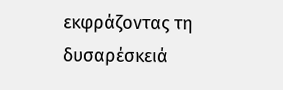εκφράζοντας τη δυσαρέσκειά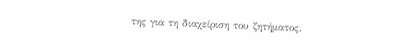της για τη διαχείριση του ζητήματος.